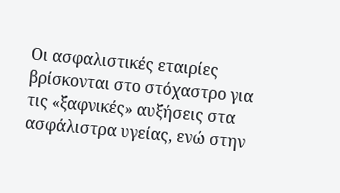Οι ασφαλιστικές εταιρίες βρίσκονται στο στόχαστρο για τις «ξαφνικές» αυξήσεις στα ασφάλιστρα υγείας, ενώ στην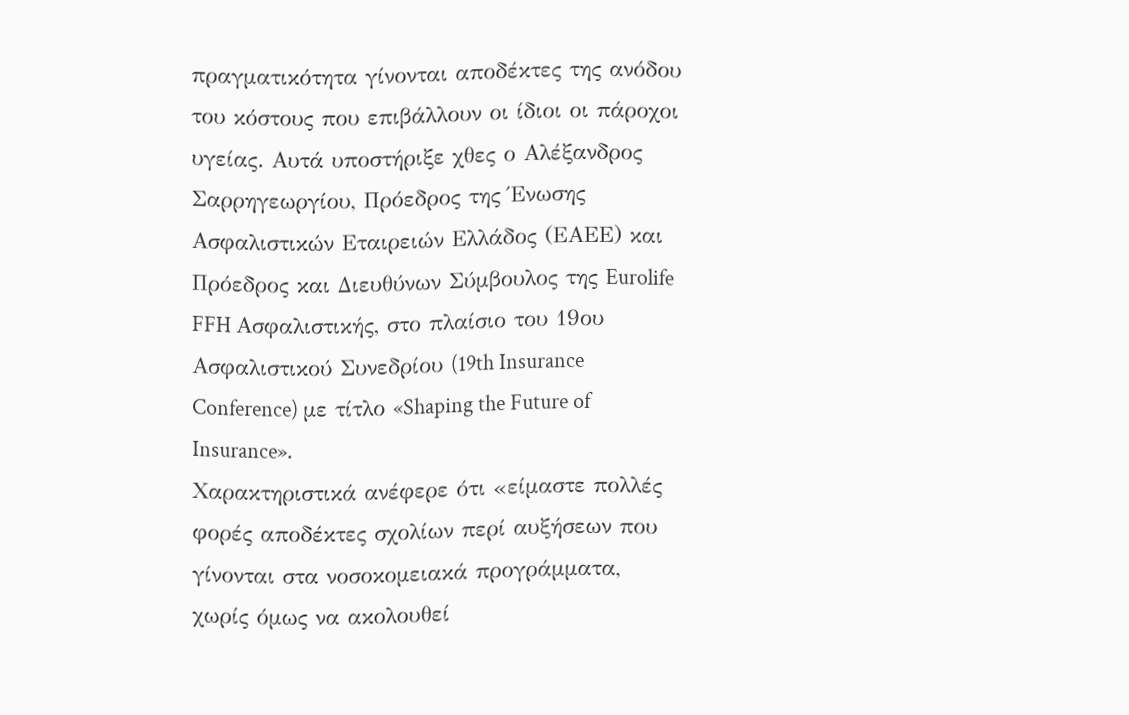πραγματικότητα γίνονται αποδέκτες της ανόδου του κόστους που επιβάλλουν οι ίδιοι οι πάροχοι υγείας. Αυτά υποστήριξε χθες ο Αλέξανδρος Σαρρηγεωργίου, Πρόεδρος της Ένωσης Ασφαλιστικών Εταιρειών Ελλάδος (ΕΑΕΕ) και Πρόεδρος και Διευθύνων Σύμβουλος της Eurolife FFH Ασφαλιστικής, στο πλαίσιο του 19ου Ασφαλιστικού Συνεδρίου (19th Insurance Conference) με τίτλο «Shaping the Future of Insurance».
Χαρακτηριστικά ανέφερε ότι «είμαστε πολλές φορές αποδέκτες σχολίων περί αυξήσεων που γίνονται στα νοσοκομειακά προγράμματα, χωρίς όμως να ακολουθεί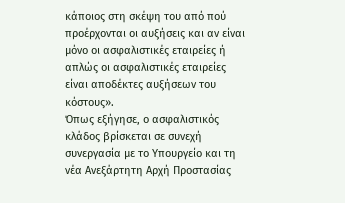κάποιος στη σκέψη του από πού προέρχονται οι αυξήσεις και αν είναι μόνο οι ασφαλιστικές εταιρείες ή απλώς οι ασφαλιστικές εταιρείες είναι αποδέκτες αυξήσεων του κόστους».
Όπως εξήγησε, ο ασφαλιστικός κλάδος βρίσκεται σε συνεχή συνεργασία με το Υπουργείο και τη νέα Ανεξάρτητη Αρχή Προστασίας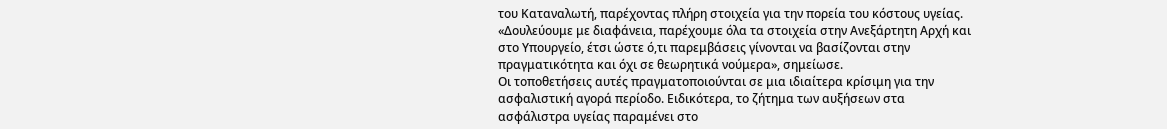του Καταναλωτή, παρέχοντας πλήρη στοιχεία για την πορεία του κόστους υγείας. «Δουλεύουμε με διαφάνεια, παρέχουμε όλα τα στοιχεία στην Ανεξάρτητη Αρχή και στο Υπουργείο, έτσι ώστε ό,τι παρεμβάσεις γίνονται να βασίζονται στην πραγματικότητα και όχι σε θεωρητικά νούμερα», σημείωσε.
Οι τοποθετήσεις αυτές πραγματοποιούνται σε μια ιδιαίτερα κρίσιμη για την ασφαλιστική αγορά περίοδο. Ειδικότερα, το ζήτημα των αυξήσεων στα ασφάλιστρα υγείας παραμένει στο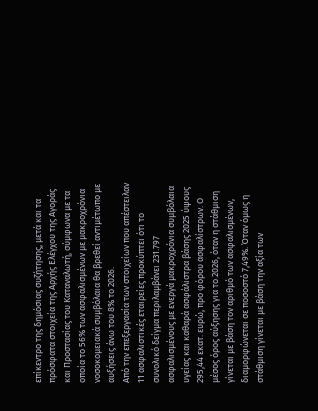επίκεντρο της δημόσιας συζήτησης, μετά και τα πρόσφατα στοιχεία της Αρχής Ελέγχου της Αγοράς και Προστασίας του Καταναλωτή, σύμφωνα με τα οποία το 56% των ασφαλισμένων με μακροχρόνια νοσοκομειακά συμβόλαια θα βρεθεί αντιμέτωπο με αυξήσεις άνω του 8% το 2026.
Από την επεξεργασία των στοιχείων που απέστειλαν 11 ασφαλιστικές εταιρείες προκύπτει ότι το συνολικό δείγμα περιλαμβάνει 231.797 ασφαλισμένους με ενεργά μακροχρόνια συμβόλαια υγείας και καθαρά ασφάλιστρα βάσης 2025 ύψους 295,44 εκατ. ευρώ, προ φόρου ασφαλίστρων. Ο μέσος όρος αύξησης για το 2026, όταν η στάθμιση γίνεται με βάση τον αριθμό των ασφαλισμένων, διαμορφώνεται σε ποσοστό 7,49%. Όταν όμως η στάθμιση γίνεται με βάση την αξία των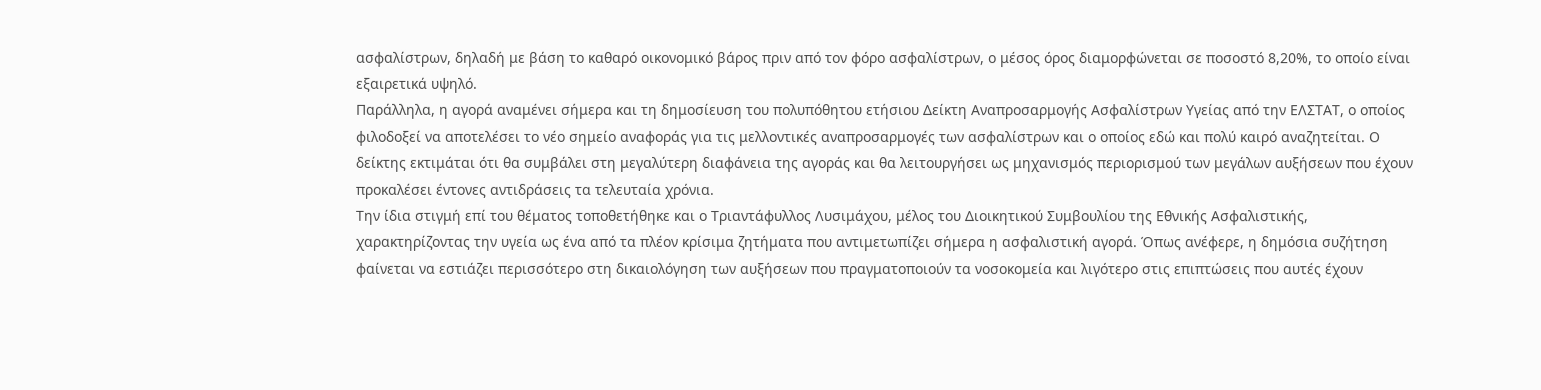ασφαλίστρων, δηλαδή με βάση το καθαρό οικονομικό βάρος πριν από τον φόρο ασφαλίστρων, ο μέσος όρος διαμορφώνεται σε ποσοστό 8,20%, το οποίο είναι εξαιρετικά υψηλό.
Παράλληλα, η αγορά αναμένει σήμερα και τη δημοσίευση του πολυπόθητου ετήσιου Δείκτη Αναπροσαρμογής Ασφαλίστρων Υγείας από την ΕΛΣΤΑΤ, ο οποίος φιλοδοξεί να αποτελέσει το νέο σημείο αναφοράς για τις μελλοντικές αναπροσαρμογές των ασφαλίστρων και ο οποίος εδώ και πολύ καιρό αναζητείται. Ο δείκτης εκτιμάται ότι θα συμβάλει στη μεγαλύτερη διαφάνεια της αγοράς και θα λειτουργήσει ως μηχανισμός περιορισμού των μεγάλων αυξήσεων που έχουν προκαλέσει έντονες αντιδράσεις τα τελευταία χρόνια.
Την ίδια στιγμή επί του θέματος τοποθετήθηκε και ο Τριαντάφυλλος Λυσιμάχου, μέλος του Διοικητικού Συμβουλίου της Εθνικής Ασφαλιστικής, χαρακτηρίζοντας την υγεία ως ένα από τα πλέον κρίσιμα ζητήματα που αντιμετωπίζει σήμερα η ασφαλιστική αγορά. Όπως ανέφερε, η δημόσια συζήτηση φαίνεται να εστιάζει περισσότερο στη δικαιολόγηση των αυξήσεων που πραγματοποιούν τα νοσοκομεία και λιγότερο στις επιπτώσεις που αυτές έχουν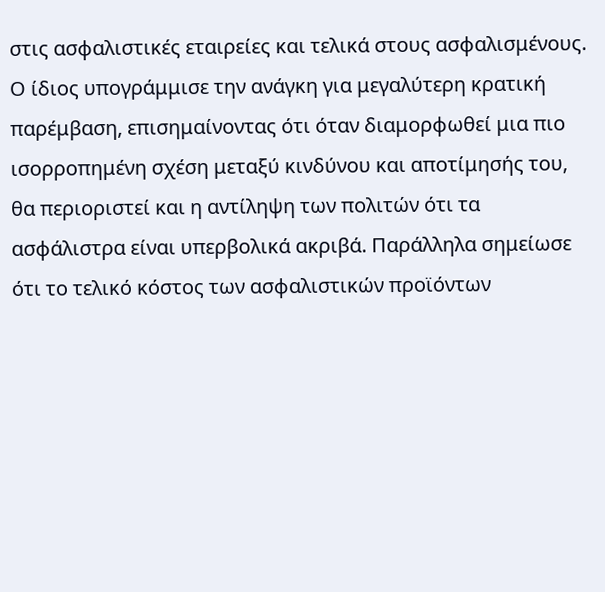στις ασφαλιστικές εταιρείες και τελικά στους ασφαλισμένους.
Ο ίδιος υπογράμμισε την ανάγκη για μεγαλύτερη κρατική παρέμβαση, επισημαίνοντας ότι όταν διαμορφωθεί μια πιο ισορροπημένη σχέση μεταξύ κινδύνου και αποτίμησής του, θα περιοριστεί και η αντίληψη των πολιτών ότι τα ασφάλιστρα είναι υπερβολικά ακριβά. Παράλληλα σημείωσε ότι το τελικό κόστος των ασφαλιστικών προϊόντων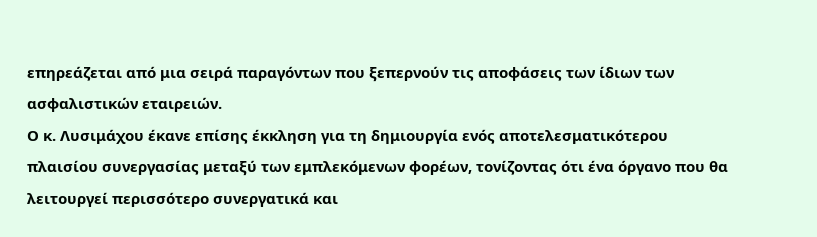επηρεάζεται από μια σειρά παραγόντων που ξεπερνούν τις αποφάσεις των ίδιων των ασφαλιστικών εταιρειών.
Ο κ. Λυσιμάχου έκανε επίσης έκκληση για τη δημιουργία ενός αποτελεσματικότερου πλαισίου συνεργασίας μεταξύ των εμπλεκόμενων φορέων, τονίζοντας ότι ένα όργανο που θα λειτουργεί περισσότερο συνεργατικά και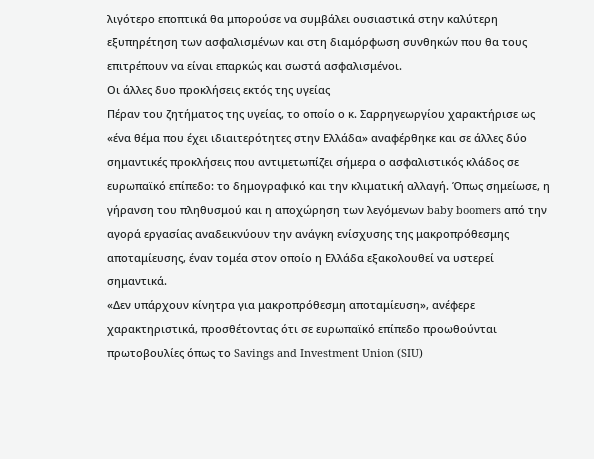λιγότερο εποπτικά θα μπορούσε να συμβάλει ουσιαστικά στην καλύτερη εξυπηρέτηση των ασφαλισμένων και στη διαμόρφωση συνθηκών που θα τους επιτρέπουν να είναι επαρκώς και σωστά ασφαλισμένοι.
Οι άλλες δυο προκλήσεις εκτός της υγείας
Πέραν του ζητήματος της υγείας, το οποίο ο κ. Σαρρηγεωργίου χαρακτήρισε ως «ένα θέμα που έχει ιδιαιτερότητες στην Ελλάδα» αναφέρθηκε και σε άλλες δύο σημαντικές προκλήσεις που αντιμετωπίζει σήμερα ο ασφαλιστικός κλάδος σε ευρωπαϊκό επίπεδο: το δημογραφικό και την κλιματική αλλαγή. Όπως σημείωσε, η γήρανση του πληθυσμού και η αποχώρηση των λεγόμενων baby boomers από την αγορά εργασίας αναδεικνύουν την ανάγκη ενίσχυσης της μακροπρόθεσμης αποταμίευσης, έναν τομέα στον οποίο η Ελλάδα εξακολουθεί να υστερεί σημαντικά.
«Δεν υπάρχουν κίνητρα για μακροπρόθεσμη αποταμίευση», ανέφερε χαρακτηριστικά, προσθέτοντας ότι σε ευρωπαϊκό επίπεδο προωθούνται πρωτοβουλίες όπως το Savings and Investment Union (SIU)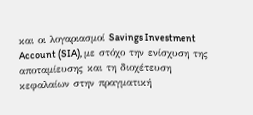και οι λογαριασμοί Savings Investment Account (SIA), με στόχο την ενίσχυση της αποταμίευσης και τη διοχέτευση κεφαλαίων στην πραγματική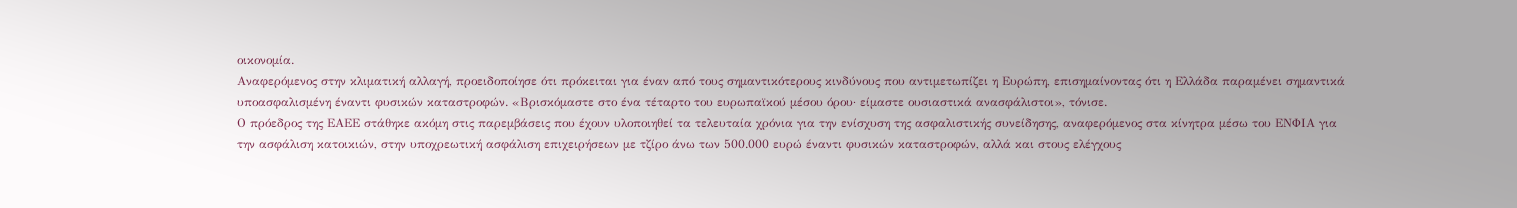οικονομία.
Αναφερόμενος στην κλιματική αλλαγή, προειδοποίησε ότι πρόκειται για έναν από τους σημαντικότερους κινδύνους που αντιμετωπίζει η Ευρώπη, επισημαίνοντας ότι η Ελλάδα παραμένει σημαντικά υποασφαλισμένη έναντι φυσικών καταστροφών. «Βρισκόμαστε στο ένα τέταρτο του ευρωπαϊκού μέσου όρου· είμαστε ουσιαστικά ανασφάλιστοι», τόνισε.
Ο πρόεδρος της ΕΑΕΕ στάθηκε ακόμη στις παρεμβάσεις που έχουν υλοποιηθεί τα τελευταία χρόνια για την ενίσχυση της ασφαλιστικής συνείδησης, αναφερόμενος στα κίνητρα μέσω του ΕΝΦΙΑ για την ασφάλιση κατοικιών, στην υποχρεωτική ασφάλιση επιχειρήσεων με τζίρο άνω των 500.000 ευρώ έναντι φυσικών καταστροφών, αλλά και στους ελέγχους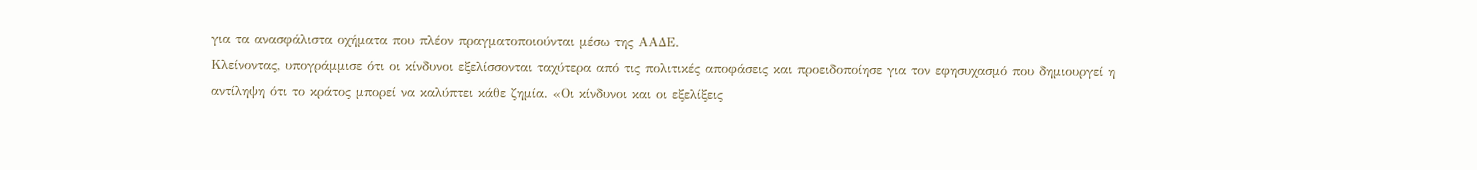για τα ανασφάλιστα οχήματα που πλέον πραγματοποιούνται μέσω της ΑΑΔΕ.
Κλείνοντας, υπογράμμισε ότι οι κίνδυνοι εξελίσσονται ταχύτερα από τις πολιτικές αποφάσεις και προειδοποίησε για τον εφησυχασμό που δημιουργεί η αντίληψη ότι το κράτος μπορεί να καλύπτει κάθε ζημία. «Οι κίνδυνοι και οι εξελίξεις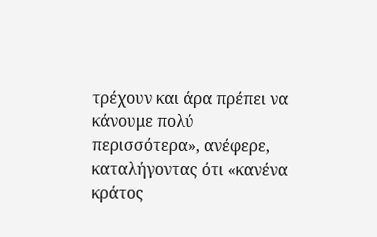τρέχουν και άρα πρέπει να κάνουμε πολύ περισσότερα», ανέφερε, καταλήγοντας ότι «κανένα κράτος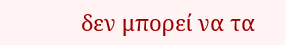δεν μπορεί να τα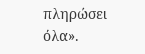πληρώσει όλα».